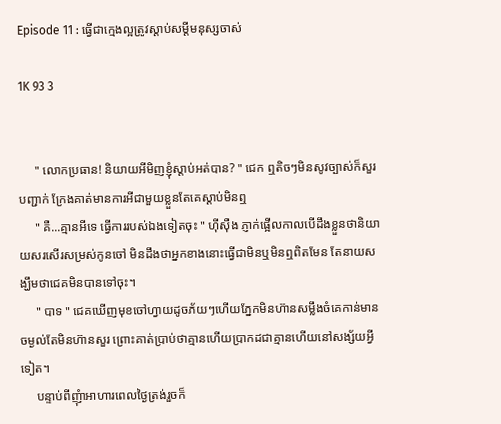Episode 11 : ធ្វើជាក្មេងល្អត្រូវស្ដាប់សម្ដីមនុស្សចាស់

1K 93 3


     " លោកប្រធាន! និយាយអីមិញខ្ញុំស្ដាប់អត់បាន? " ជេក ឮតិចៗមិនសូវច្បាស់ក៏សួរបញ្ជាក់ ក្រែងគាត់មានការអីជាមួយខ្លួនតែគេស្ដាប់មិនឮ
     " គឺ...គ្មានអីទេ ធ្វើការរបស់ឯងទៀតចុះ " ហ៊ីស៊ឺង ភ្ញាក់ផ្អើលកាលបើដឹងខ្លួនថានិយាយសរសើរសម្រស់កូនចៅ មិនដឹងថាអ្នកខាងនោះធ្វើជាមិនឬមិនឮពិតមែន តែនាយសង្ឃឹមថាជេគមិនបានទៅចុះ។
     " បាទ " ជេគឃើញមុខចៅហ្វាយដូចភ័យៗហើយភ្នែកមិនហ៊ានសម្លឹងចំគេកាន់មានចម្ងល់តែមិនហ៊ានសួរ ព្រោះគាត់ប្រាប់ថាគ្មានហើយប្រាកដជាគ្មានហើយនៅសង្ស័យអ្វីទៀត។
     បន្ទាប់ពីញុំាអាហារពេលថ្ងៃត្រង់រួចក៏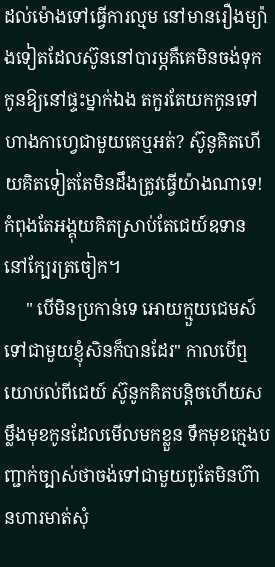ដល់ម៉ោងទៅធ្វើការល្មម នៅមានរឿងម្យ៉ាងទៀតដែលស៊ូននៅបារម្ភគឺគេមិនចង់ទុកកូនឱ្យនៅផ្ទះម្នាក់ឯង តកួរតែយកកូនទៅហាងកាហ្វេជាមួយគេឬអត់? ស៊ូនូគិតហើយគិតទៀតតែមិនដឹងត្រូវធ្វើយ៉ាងណាទេ! កំពុងតែអង្គុយគិតស្រាប់តែជេយ៍ឧទាននៅក្បែរត្រចៀក។
     " បើមិនប្រកាន់ទេ អោយក្មួយជេមស៍ទៅជាមួយខ្ញុំសិនក៏បានដែរ" កាលបើឮយោបល់ពីជេយ៍ ស៊ូនូកគិតបន្ដិចហើយសម្លឹងមុខកូនដែលមើលមកខ្លួន ទឹកមុខក្មេងបញ្ជាក់ច្បាស់ថាចង់ទៅជាមួយពូតែមិនហ៊ានហារមាត់សុំ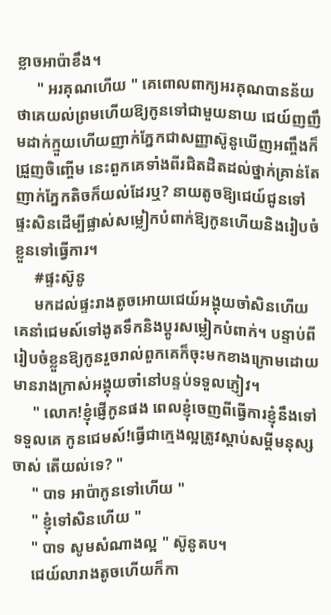ខ្លាចអាប៉ាខឹង។
     " អរគុណហើយ " គេពោលពាក្យអរគុណបានន័យថាគេយល់ព្រមហើយឱ្យកូនទៅជាមួយនាយ ជេយ៍ញញឹមដាក់ក្មួយហើយញាក់ភ្នែកជាសញ្ញាស៊ូនូឃើញអញ្ចឹងក៏ជ្រួញចិញ្ចើម នេះពួកគេទាំងពីរជិតដិតដល់ថ្នាក់គ្រាន់តែញាក់ភ្នែកតិចក៏យល់ដែរឬ? នាយតូចឱ្យជេយ៍ជូនទៅផ្ទះសិនដើម្បីផ្លាស់សម្លៀកបំពាក់ឱ្យកូនហើយនិងរៀបចំខ្លួនទៅធ្វើការ។
     #ផ្ទះស៊ូនូ
     មកដល់ផ្ទះរាងតូចអោយជេយ៍អង្គុយចាំសិនហើយគេនាំជេមស៍ទៅងូតទឹកនិងប្ដូរសម្លៀកបំពាក់។ បន្ទាប់ពីរៀបចំខ្លួនឱ្យកូនរួចរាល់ពួកគេក៏ចុះមកខាងក្រោមដោយមានរាងក្រាស់អង្គុយចាំនៅបន្ទប់ទទួលភ្ញៀវ។
     " លោក!ខ្ញុំផ្ញើកូនផង ពេលខ្ញុំចេញពីធ្វើការខ្ញុំនឹងទៅទទួលគេ កូនជេមស៍!ធ្វើជាក្មេងល្អត្រូវស្ដាប់សម្ដីមនុស្សចាស់ តើយល់ទេ? "
     " បាទ អាប៉ាកូនទៅហើយ "
     " ខ្ញុំទៅសិនហើយ "
     " បាទ សូមសំណាងល្អ " ស៊ូនូតប។
     ជេយ៍លារាងតូចហើយក៏កា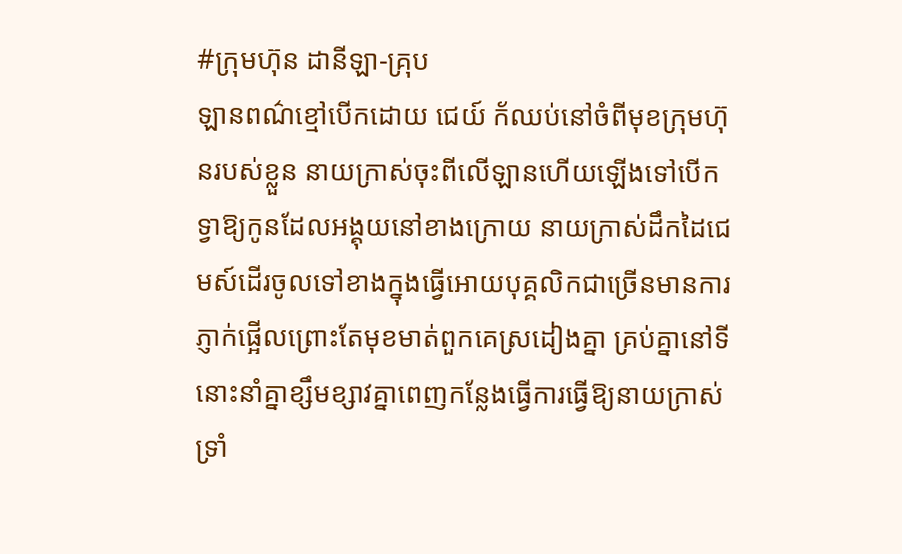#ក្រុមហ៊ុន ដានីឡា-គ្រុប
ឡានពណ៌ខ្មៅបើកដោយ ជេយ៍ ក័ឈប់នៅចំពីមុខក្រុមហ៊ុនរបស់ខ្លួន នាយក្រាស់ចុះពីលើឡានហើយឡើងទៅបើកទ្វាឱ្យកូនដែលអង្គុយនៅខាងក្រោយ នាយក្រាស់ដឹកដៃជេមស៍ដើរចូលទៅខាងក្នុងធ្វើអោយបុគ្គលិកជាច្រើនមានការភ្ញាក់ផ្អើលព្រោះតែមុខមាត់ពួកគេស្រដៀងគ្នា គ្រប់គ្នានៅទីនោះនាំគ្នាខ្សឹមខ្សាវគ្នាពេញកន្លែងធ្វើការធ្វើឱ្យនាយក្រាស់ទ្រាំ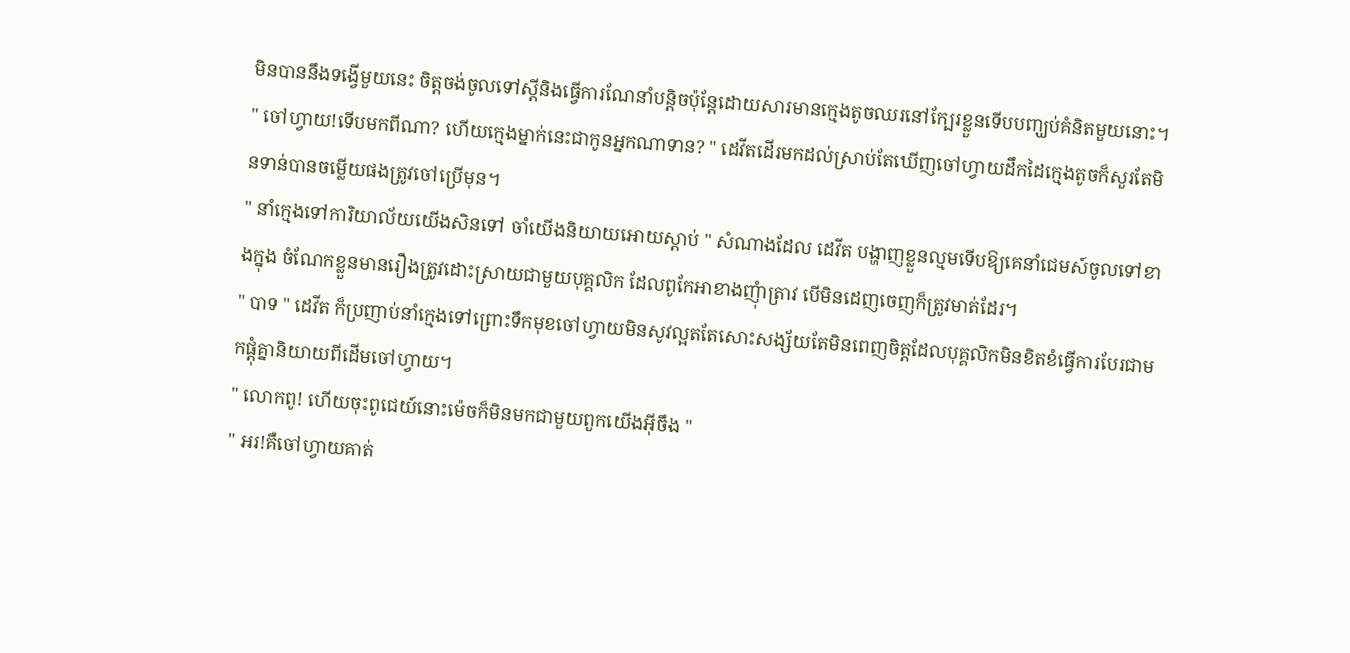មិនបាននឹងទង្វើមួយនេះ ចិត្តចង់ចូលទៅស្ដីនិងធ្វើការណែនាំបន្ដិចប៉ុន្ដែដោយសារមានក្មេងតូចឈរនៅក្បែរខ្លួនទើបបញ្ឃប់គំនិតមួយនោះ។
" ចៅហ្វាយ!ទើបមកពីណា? ហើយក្មេងម្នាក់នេះជាកូនអ្នកណាទាន? " ដេវីតដើរមកដល់ស្រាប់តែឃើញចៅហ្វាយដឹកដៃក្មេងតូចក៏សួរតែមិនទាន់បានចម្លើយផងត្រូវចៅប្រើមុន។
" នាំក្មេងទៅការិយាល័យយើងសិនទៅ ចាំយើងនិយាយអោយស្ដាប់ " សំណាងដែល ដេវីត បង្ហាញខ្លួនល្មមទើបឱ្យគេនាំជេមស៍ចូលទៅខាងក្នុង ចំណែកខ្លួនមានរឿងត្រូវដោះស្រាយជាមួយបុគ្គលិក ដែលពូកែអាខាងញុំាត្រាវ បើមិនដេញចេញក៏ត្រូវមាត់ដែរ។
" បាទ " ដេវីត ក៏ប្រញាប់នាំក្មេងទៅព្រោះទឹកមុខចៅហ្វាយមិនសូវល្អតតែសោះសង្ស័យតែមិនពេញចិត្តដែលបុគ្គលិកមិនខិតខំធ្វើការបែរជាមកផ្ដុំគ្នានិយាយពីដើមចៅហ្វាយ។
" លោកពូ! ហើយចុះពូជេយ៍នោះម៉េចក៏មិនមកជាមួយពួកយើងអ៊ីចឹង "
" អរ!គឺចៅហ្វាយគាត់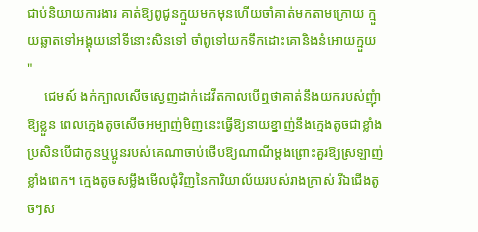ជាប់និយាយការងារ គាត់ឱ្យពូជូនក្មួយមកមុនហើយចាំគាត់មកតាមក្រោយ ក្មួយឆ្លាតទៅអង្គុយនៅទីនោះសិនទៅ ចាំពូទៅយកទឹកដោះគោនិងនំអោយក្មួយ "
     ជេមស៍ ងក់ក្បាលសើចស្ងេញដាក់ដេវីតកាលបើឮថាគាត់នឹងយករបស់ញុំាឱ្យខ្លួន ពេលក្មេងតូចសើចអម្បាញ់មិញនេះធ្វើឱ្យនាយខ្នាញ់នឹងក្មេងតូចជាខ្លាំង ប្រសិនបើជាកូនឬប្អូនរបស់គេណាចាប់ថើបឱ្យណាណីម្ដងព្រោះគួរឱ្យស្រឡាញ់ខ្លាំងពេក។ ក្មេងតូចសម្លឹងមើលជុំវិញនៃការិយាល័យរបស់រាងក្រាស់ រីឯជើងតូចៗស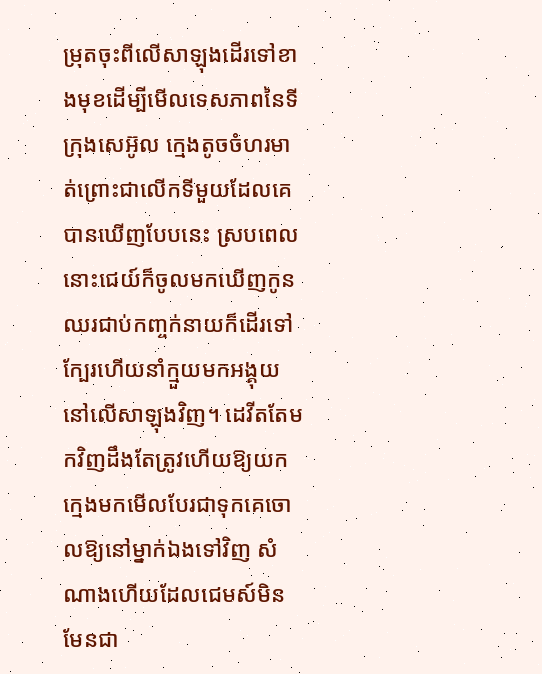ម្រុតចុះពីលើសាឡុងដើរទៅខាងមុខដើម្បីមើលទេសភាពនៃទីក្រុងសេអ៊ូល ក្មេងតូចចំហរមាត់ព្រោះជាលើកទីមួយដែលគេបានឃើញបែបនេះ ស្របពេលនោះជេយ៍ក៏ចូលមកឃើញកូនឈរជាប់កញ្ចក់នាយក៏ដើរទៅក្បែរហើយនាំក្មួយមកអង្គុយនៅលើសាឡុងវិញ។ ដេវីតតែមកវិញដឹងតែត្រូវហើយឱ្យយកក្មេងមកមើលបែរជាទុកគេចោលឱ្យនៅម្នាក់ឯងទៅវិញ សំណាងហើយដែលជេមស៍មិនមែនជា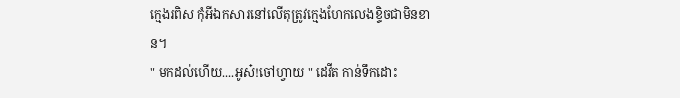ក្មេងរពិស កុំអីឯកសារនៅលើតុត្រូវក្មេងហែកលេងខ្ទិចជាមិនខាន។
" មកដល់ហើយ....អូស៎!ចៅហ្វាយ " ដេវីត កាន់ទឹកដោះ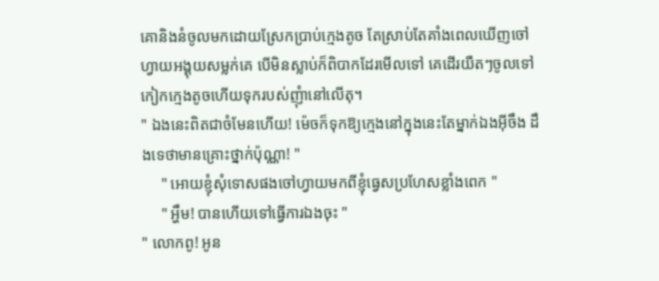គោនិងនំចូលមកដោយស្រែកប្រាប់ក្មេងតូច តែស្រាប់តែគាំងពេលឃើញចៅហ្វាយអង្គុយសម្លក់គេ បើមិនស្លាប់ក៏ពិបាកដែរមើលទៅ គេដើរយឺតៗចូលទៅកៀកក្មេងតូចហើយទុករបស់ញុំានៅលើតុ។
" ឯងនេះពិតជាចំមែនហើយ! ម៉េចក៏ទុកឱ្យក្មេងនៅក្នុងនេះតែម្នាក់ឯងអ៊ីចឹង ដឹងទេថាមានគ្រោះថ្នាក់ប៉ុណ្ណា! "
     " អោយខ្ញុំសុំទោសផងចៅហ្វាយមកពីខ្ញុំធ្វេសប្រហែសខ្លាំងពេក "
     " អ្ហឹម! បានហើយទៅធ្វើការឯងចុះ "
" លោកពូ! អូន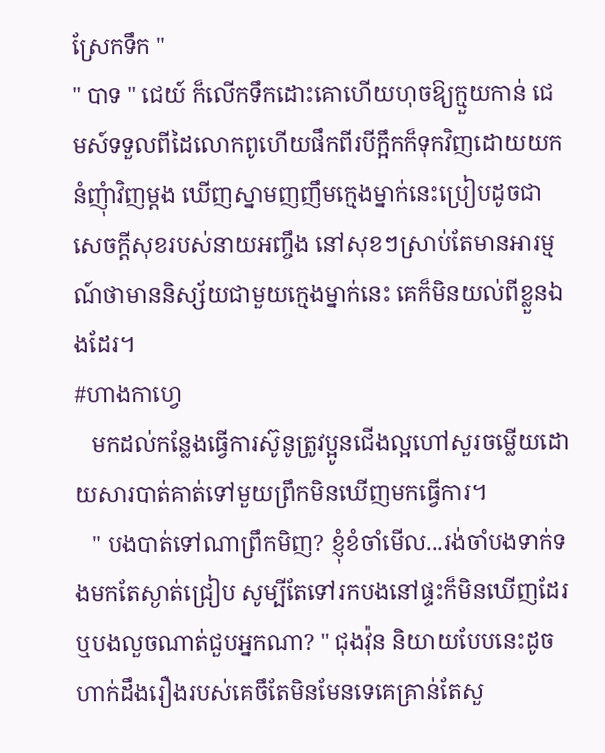ស្រែកទឹក "
" បាទ " ជេយ៍ ក៏លើកទឹកដោះគោហើយហុចឱ្យក្មួយកាន់ ជេមស៍ទទួលពីដៃលោកពូហើយផឹកពីរបីក្អឹកក៏ទុកវិញដោយយកនំញុំាវិញម្ដង ឃើញស្នាមញញឹមក្មេងម្នាក់នេះប្រៀបដូចជាសេចក្ដីសុខរបស់នាយអញ្ចឹង នៅសុខៗស្រាប់តែមានអារម្មណ៍ថាមាននិស្ស័យជាមួយក្មេងម្នាក់នេះ គេក៏មិនយល់ពីខ្លួនឯងដែរ។
#ហាងកាហ្វេ
   មកដល់កន្លែងធ្វើការស៊ូនូត្រូវប្អូនជើងល្អហៅសួរចម្លើយដោយសារបាត់គាត់ទៅមួយព្រឹកមិនឃើញមកធ្វើការ។
   " បងបាត់ទៅណាព្រឹកមិញ? ខ្ញុំខំចាំមើល...រង់ចាំបងទាក់ទងមកតែស្ងាត់ជ្រៀប សូម្បីតែទៅរកបងនៅផ្ទះក៏មិនឃើញដែរ ឬបងលួចណាត់ជួបអ្នកណា? " ជុងវ៉ុន និយាយបែបនេះដូចហាក់ដឹងរឿងរបស់គេចឹតែមិនមែនទេគេគ្រាន់តែសួ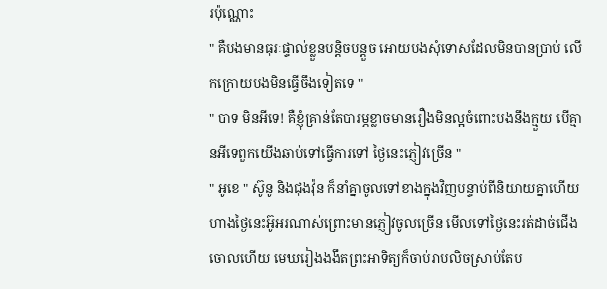រប៉ុណ្ណោះ
" គឺបងមានធុរៈផ្ទាល់ខ្លួនបន្ដិចបន្តួច អោយបងសុំទោសដែលមិនបានប្រាប់ លើកក្រោយបងមិនធ្វើចឹងទៀតទេ "
" បាទ មិនអីទេ! គឺខ្ញុំគ្រាន់តែបារម្ភខ្លាចមានរឿងមិនល្អចំពោះបងនឹងក្មួយ បើគ្មានអីទេពួកយើងឆាប់ទៅធ្វើការទៅ ថ្ងៃនេះភ្ញៀវច្រើន "
" អូខេ " ស៊ូនូ និងជុងវ៉ុន ក៏នាំគ្នាចូលទៅខាងក្នុងវិញបន្ទាប់ពីនិយាយគ្នាហើយ ហាងថ្ងៃនេះអ៊ូអរណាស់ព្រោះមានភ្ញៀវចូលច្រើន មើលទៅថ្ងៃនេះរត់ដាច់ជើងចោលហើយ មេឃរៀងងងឹតព្រះអាទិត្យក៏ចាប់រាបលិចស្រាប់តែប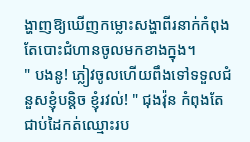ង្ហាញឱ្យឃើញកម្លោះសង្ហាពីរនាក់កំពុងតែបោះជំហានចូលមកខាងក្នុង។
" បងនូ! ភ្លៀវចូលហើយពឹងទៅទទួលជំនួសខ្ញុំបន្ដិច ខ្ញុំរវល់! " ជុងវ៉ុន កំពុងតែជាប់ដៃកត់ឈ្មោះរប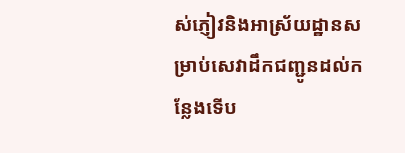ស់ភ្ញៀវនិងអាស្រ័យដ្ឋានសម្រាប់សេវាដឹកជញ្ជូនដល់កន្លែងទើប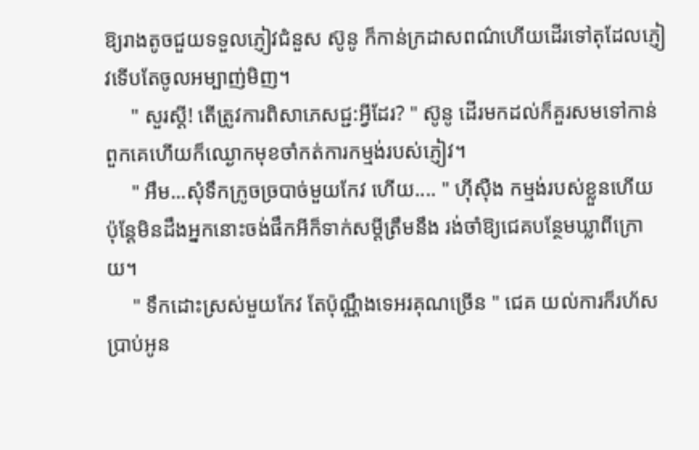ឱ្យរាងតូចជួយទទួលភ្ញៀវជំនួស ស៊ូនូ ក៏កាន់ក្រដាសពណ៌ហើយដើរទៅតុដែលភ្ញៀវទើបតែចូលអម្បាញ់មិញ។
     " សួរស្ដី! តើត្រូវការពិសាភេសជ្ជ:អ្វីដែរ? " ស៊ូនូ ដើរមកដល់ក៏គួរសមទៅកាន់ពួកគេហើយក៏ឈ្ងោកមុខចាំកត់ការកម្មង់របស់ភ្ញៀវ។
     " អឹម...សុំទឹកក្រូចច្របាច់មួយកែវ ហើយ.... " ហ៊ីស៊ឺង កម្មង់របស់ខ្លួនហើយ ប៉ុន្ដែមិនដឹងអ្នកនោះចង់ផឹកអីក៏ទាក់សម្ដីត្រឹមនឹង រង់ចាំឱ្យជេគបន្ថែមឃ្លាពីក្រោយ។
     " ទឹកដោះស្រស់មួយកែវ តែប៉ុណ្ណឹងទេអរគុណច្រើន " ជេគ យល់ការក៏រហ័សប្រាប់អូន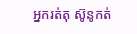អ្នករត់តុ ស៊ូនូកត់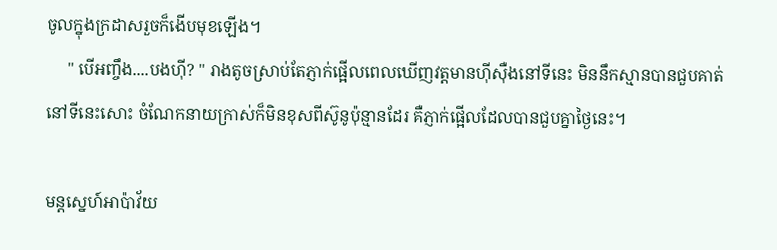ចូលក្នុងក្រដាសរួចក៏ងើបមុខឡើង។
     " បើអញ្ចឹង....បងហ៊ី? " រាងតូចស្រាប់តែភ្ញាក់ផ្អើលពេលឃើញវត្តមានហ៊ីស៊ឺងនៅទីនេះ មិននឹកស្មានបានជួបគាត់នៅទីនេះសោះ ចំណែកនាយក្រាស់ក៏មិនខុសពីស៊ូនូប៉ុន្មានដែរ គឺភ្ញាក់ផ្អើលដែលបានជួបគ្នាថ្ងៃនេះ។

មន្ដស្នេហ៍អាប៉ាវ័យ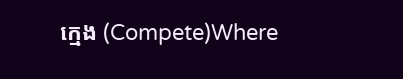ក្មេង (Compete)Where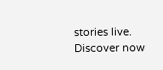stories live. Discover now